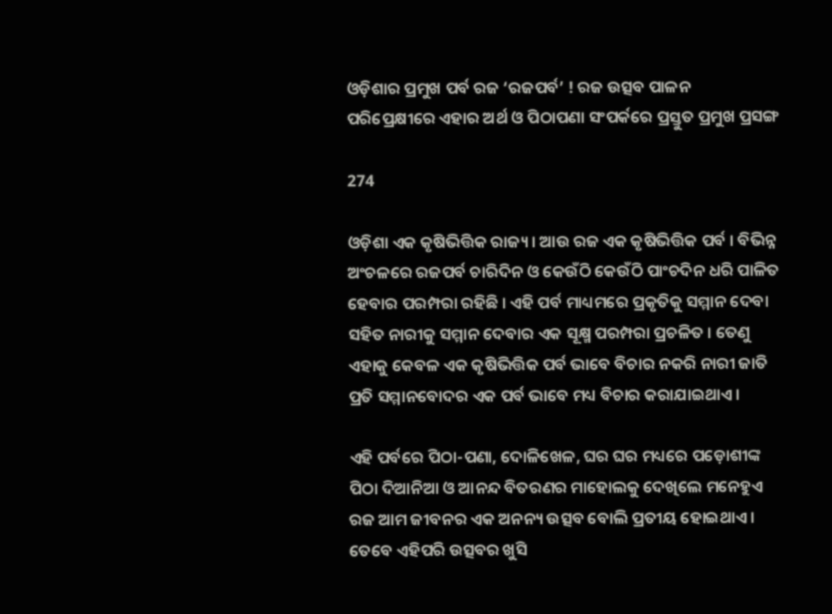ଓଡ଼ିଶାର ପ୍ରମୁଖ ପର୍ବ ରଜ ‘ରଜପର୍ବ’ ! ରଜ ଉତ୍ସବ ପାଳନ ପରିପ୍ରେକ୍ଷୀରେ ଏହାର ଅର୍ଥ ଓ ପିଠାପଣା ସଂପର୍କରେ ପ୍ରସ୍ତୁତ ପ୍ରମୁଖ ପ୍ରସଙ୍ଗ

274

ଓଡ଼ିଶା ଏକ କୃଷିଭିତ୍ତିକ ରାଜ୍ୟ । ଆଉ ରଜ ଏକ କୃଷିଭିତ୍ତିକ ପର୍ବ । ବିଭିନ୍ନ ଅଂଚଳରେ ରଜପର୍ବ ଚାରିଦିନ ଓ କେଉଁଠି କେଉଁଠି ପାଂଚଦିନ ଧରି ପାଳିତ ହେବାର ପରମ୍ପରା ରହିଛି । ଏହି ପର୍ବ ମାଧ୍ୟମରେ ପ୍ରକୃତିକୁ ସମ୍ମାନ ଦେବା ସହିତ ନାରୀକୁ ସମ୍ମାନ ଦେବାର ଏକ ସୂକ୍ଷ୍ମ ପରମ୍ପରା ପ୍ରଚଳିତ । ତେଣୁ ଏହାକୁ କେବଳ ଏକ କୃଷିଭିତ୍ତିକ ପର୍ବ ଭାବେ ବିଚାର ନକରି ନାରୀ ଜାତି ପ୍ରତି ସମ୍ମାନବୋଦର ଏକ ପର୍ବ ଭାବେ ମଧ୍ୟ ବିଚାର କରାଯାଇଥାଏ ।

ଏହି ପର୍ବରେ ପିଠା-ପଣା, ଦୋଳିଖେଳ, ଘର ଘର ମଧ୍ୟରେ ପଡ଼ୋଶୀଙ୍କ ପିଠା ଦିଆନିଆ ଓ ଆନନ୍ଦ ବିତରଣର ମାହୋଲକୁ ଦେଖିଲେ ମନେହୁଏ ରଜ ଆମ ଜୀବନର ଏକ ଅନନ୍ୟ ଉତ୍ସବ ବୋଲି ପ୍ରତୀୟ ହୋଇଥାଏ । ତେବେ ଏହିପରି ଉତ୍ସବର ଖୁସି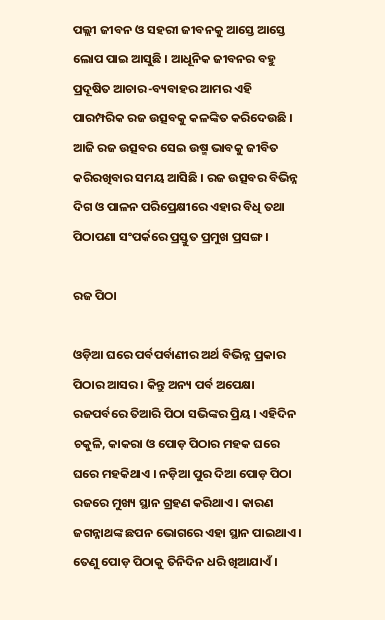ପଲ୍ଲୀ ଜୀବନ ଓ ସହରୀ ଜୀବନକୁ ଆସ୍ତେ ଆସ୍ତେ ଲୋପ ପାଇ ଆସୁଛି । ଆଧୂନିକ ଜୀବନର ବହୁ ପ୍ରଦୂଷିତ ଆଚାର-ବ୍ୟବାହର ଆମର ଏହି ପାରମ୍ପରିକ ରଜ ଉତ୍ସବକୁ କଳଙ୍କିତ କରିଦେଉଛି । ଆଜି ରଜ ଉତ୍ସବର ସେଇ ଉଷ୍ମ ଭାବକୁ ଜୀବିତ କରିରଖିବାର ସମୟ ଆସିଛି । ରଜ ଉତ୍ସବର ବିଭିନ୍ନ ଦିଗ ଓ ପାଳନ ପରିପ୍ରେକ୍ଷୀରେ ଏହାର ବିଧି ତଥା ପିଠାପଣା ସଂପର୍କରେ ପ୍ରସ୍ତୁତ ପ୍ରମୁଖ ପ୍ରସଙ୍ଗ ।

ରଜ ପିଠା

ଓଡ଼ିଆ ଘରେ ପର୍ବପର୍ବାଣୀର ଅର୍ଥ ବିଭିନ୍ନ ପ୍ରକାର ପିଠାର ଆସର । କିନ୍ତୁ ଅନ୍ୟ ପର୍ବ ଅପେକ୍ଷା ରଜପର୍ବରେ ତିଆରି ପିଠା ସଭିଙ୍କର ପ୍ରିୟ । ଏହିଦିନ ଚକୁଳି, କାକରା ଓ ପୋଡ଼ ପିଠାର ମହକ ଘରେ ଘରେ ମହକିଥାଏ । ନଡ଼ିଆ ପୁର ଦିଆ ପୋଡ଼ ପିଠା ରଜରେ ମୁଖ୍ୟ ସ୍ଥାନ ଗ୍ରହଣ କରିଥାଏ । କାରଣ ଜଗନ୍ନାଥଙ୍କ ଛପନ ଭୋଗରେ ଏହା ସ୍ଥାନ ପାଇଥାଏ । ତେଣୁ ପୋଡ଼ ପିଠାକୁ ତିନିଦିନ ଧରି ଖିଆଯାଏଁ ।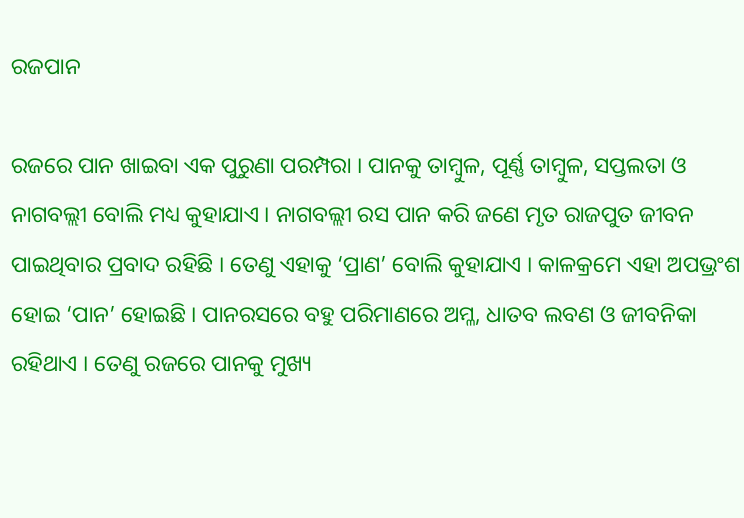ରଜପାନ

ରଜରେ ପାନ ଖାଇବା ଏକ ପୁରୁଣା ପରମ୍ପରା । ପାନକୁ ତାମ୍ବୁଳ, ପୂର୍ଣ୍ଣ ତାମ୍ବୁଳ, ସପ୍ତଲତା ଓ ନାଗବଲ୍ଲୀ ବୋଲି ମଧ୍ୟ କୁହାଯାଏ । ନାଗବଲ୍ଲୀ ରସ ପାନ କରି ଜଣେ ମୃତ ରାଜପୁତ ଜୀବନ ପାଇଥିବାର ପ୍ରବାଦ ରହିଛି । ତେଣୁ ଏହାକୁ ‘ପ୍ରାଣ’ ବୋଲି କୁହାଯାଏ । କାଳକ୍ରମେ ଏହା ଅପଭ୍ରଂଶ ହୋଇ ‘ପାନ’ ହୋଇଛି । ପାନରସରେ ବହୁ ପରିମାଣରେ ଅମ୍ଳ, ଧାତବ ଲବଣ ଓ ଜୀବନିକା ରହିଥାଏ । ତେଣୁ ରଜରେ ପାନକୁ ମୁଖ୍ୟ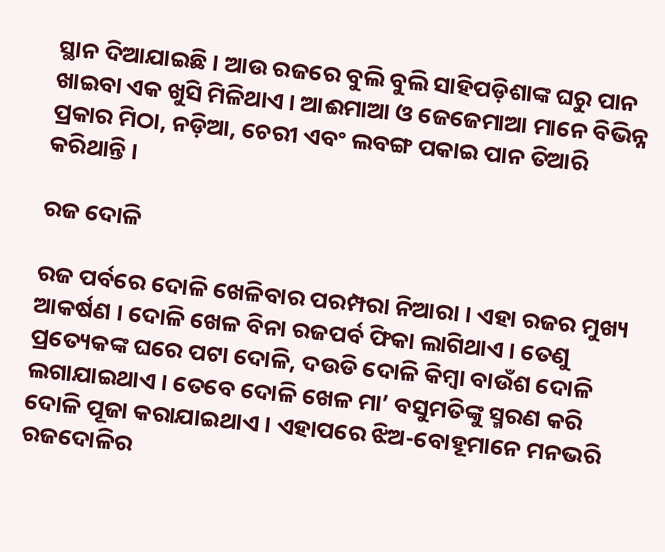ସ୍ଥାନ ଦିଆଯାଇଛି । ଆଉ ରଜରେ ବୁଲି ବୁଲି ସାହିପଡ଼ିଶାଙ୍କ ଘରୁ ପାନ ଖାଇବା ଏକ ଖୁସି ମିଳିଥାଏ । ଆଈମାଆ ଓ ଜେଜେମାଆ ମାନେ ବିଭିନ୍ନ ପ୍ରକାର ମିଠା, ନଡ଼ିଆ, ଚେରୀ ଏବଂ ଲବଙ୍ଗ ପକାଇ ପାନ ତିଆରି କରିଥାନ୍ତି ।

ରଜ ଦୋଳି

ରଜ ପର୍ବରେ ଦୋଳି ଖେଳିବାର ପରମ୍ପରା ନିଆରା । ଏହା ରଜର ମୁଖ୍ୟ ଆକର୍ଷଣ । ଦୋଳି ଖେଳ ବିନା ରଜପର୍ବ ଫିକା ଲାଗିଥାଏ । ତେଣୁ ପ୍ରତ୍ୟେକଙ୍କ ଘରେ ପଟା ଦୋଳି, ଦଉଡି ଦୋଳି କିମ୍ବା ବାଉଁଶ ଦୋଳି ଲଗାଯାଇଥାଏ । ତେବେ ଦୋଳି ଖେଳ ମା’ ବସୁମତିଙ୍କୁ ସ୍ମରଣ କରି ଦୋଳି ପୂଜା କରାଯାଇଥାଏ । ଏହାପରେ ଝିଅ-ବୋହୂମାନେ ମନଭରି ରଜଦୋଳିର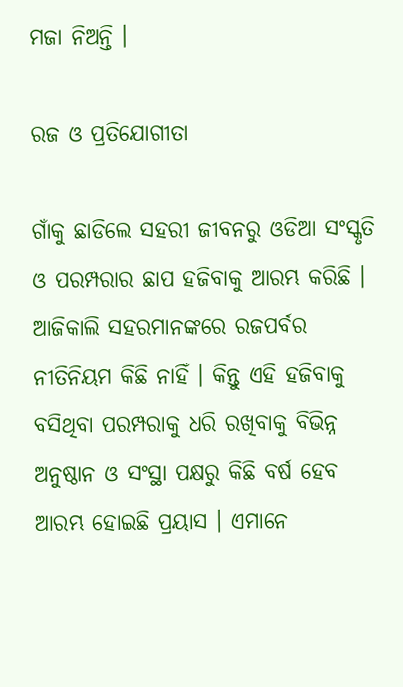ମଜା ନିଅନ୍ତି ।

ରଜ ଓ ପ୍ରତିଯୋଗୀତା

ଗାଁକୁ ଛାଡିଲେ ସହରୀ ଜୀବନରୁ ଓଡିଆ ସଂସ୍କୃତି ଓ ପରମ୍ପରାର ଛାପ ହଜିବାକୁ ଆରମ୍ଭ କରିଛି । ଆଜିକାଲି ସହରମାନଙ୍କରେ ରଜପର୍ବର ନୀତିନିୟମ କିଛି ନାହିଁ । କିନ୍ତୁ ଏହି ହଜିବାକୁ ବସିଥିବା ପରମ୍ପରାକୁ ଧରି ରଖିବାକୁ ବିଭିନ୍ନ ଅନୁଷ୍ଠାନ ଓ ସଂସ୍ଥା ପକ୍ଷରୁ କିଛି ବର୍ଷ ହେବ ଆରମ୍ଭ ହୋଇଛି ପ୍ରୟାସ । ଏମାନେ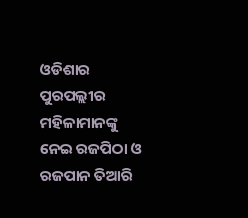ଓଡିଶାର ପୁରପଲ୍ଲୀର ମହିଳାମାନଙ୍କୁ ନେଇ ରଜପିଠା ଓ ରଜପାନ ତିଆରି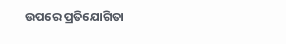ଉପରେ ପ୍ରତିଯୋଗିତା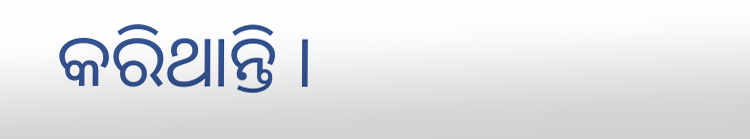କରିଥାନ୍ତି ।